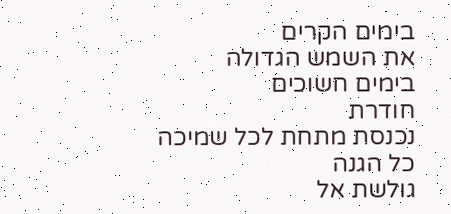בימים הקרים
את השמש הגדולה
בימים חשוכים
חודרת
נכנסת מתחת לכל שמיכה
כל הגנה
גולשת אל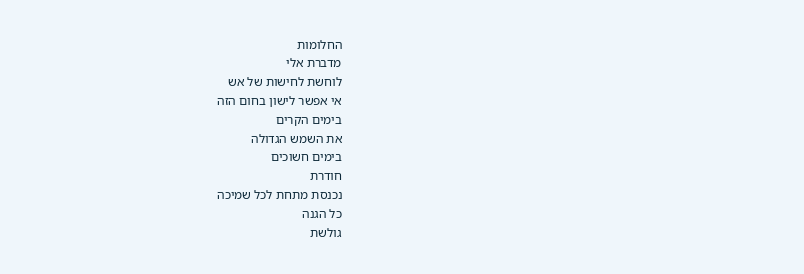החלומות
מדברת אלי
לוחשת לחישות של אש
אי אפשר לישון בחום הזה
בימים הקרים
את השמש הגדולה
בימים חשוכים
חודרת
נכנסת מתחת לכל שמיכה
כל הגנה
גולשת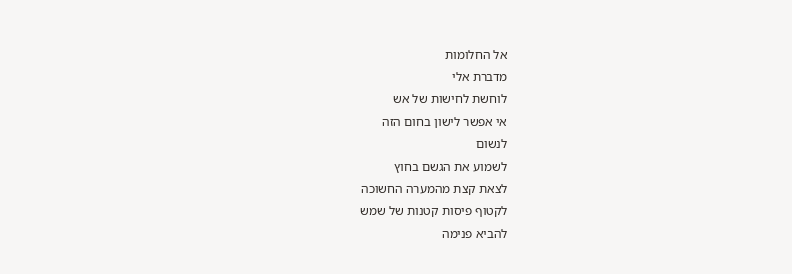אל החלומות
מדברת אלי
לוחשת לחישות של אש
אי אפשר לישון בחום הזה
לנשום
לשמוע את הגשם בחוץ
לצאת קצת מהמערה החשוכה
לקטוף פיסות קטנות של שמש
להביא פנימה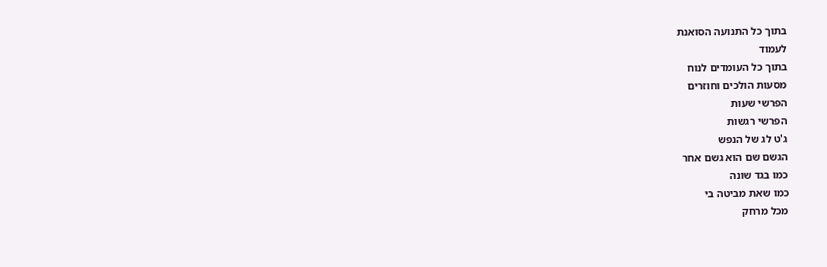בתוך כל התנועה הסואנת
לעמוד
בתוך כל העומדים לנוח
מסעות הולכים וחוזרים
הפרשי שעות
הפרשי רגשות
ג'ט לג של הנפש
הגשם שם הוא גשם אחר
כמו בגד שונה
כמו שאת מביטה בי
מכל מרחק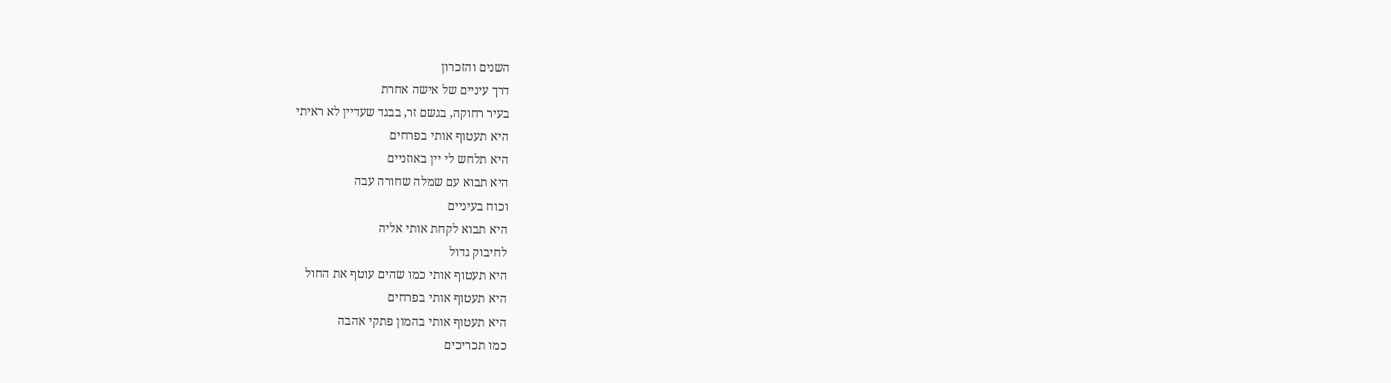השנים והזכרון
דרך עיניים של אישה אחרת
בעיר רחוקה, בגשם זר, בבגד שעדיין לא ראיתי
היא תעטוף אותי בפרחים
היא תלחש לי יין באוזניים
היא תבוא עם שמלה שחורה עבה
וכוח בעיניים
היא תבוא לקחת אותי אליה
לחיבוק גדול
היא תעטוף אותי כמו שהים עוטף את החול
היא תעטוף אותי בפרחים
היא תעטוף אותי בהמון פתקי אהבה
כמו תכריכים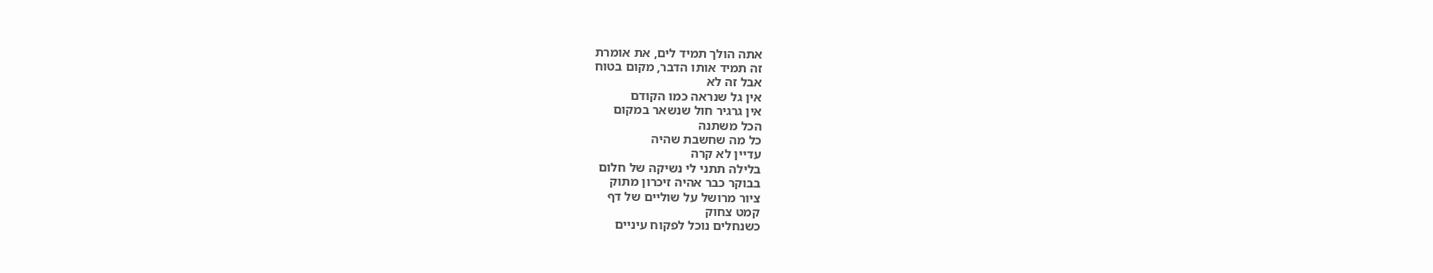אתה הולך תמיד לים, את אומרת
זה תמיד אותו הדבר, מקום בטוח
אבל זה לא
אין גל שנראה כמו הקודם
אין גרגיר חול שנשאר במקום
הכל משתנה
כל מה שחשבת שהיה
עדיין לא קרה
בלילה תתני לי נשיקה של חלום
בבוקר כבר אהיה זיכרון מתוק
ציור מרושל על שוליים של דף
קמט צחוק
כשנחלים נוכל לפקוח עיניים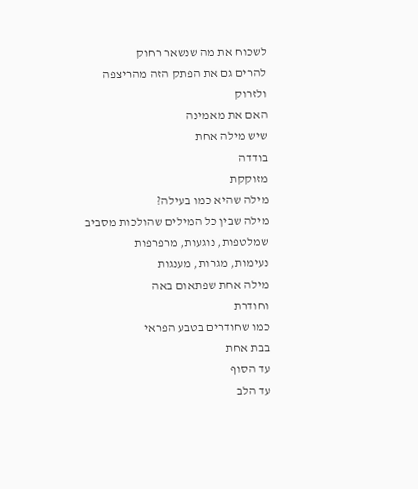לשכוח את מה שנשאר רחוק
להרים גם את הפתק הזה מהריצפה
ולזרוק
האם את מאמינה
שיש מילה אחת
בודדה
מזוקקת
מילה שהיא כמו בעילה?
מילה שבין כל המילים שהולכות מסביב
שמלטפות, נוגעות, מרפרפות
נעימות, מגרות, מענגות
מילה אחת שפתאום באה
וחודרת
כמו שחודרים בטבע הפראי
בבת אחת
עד הסוף
עד הלב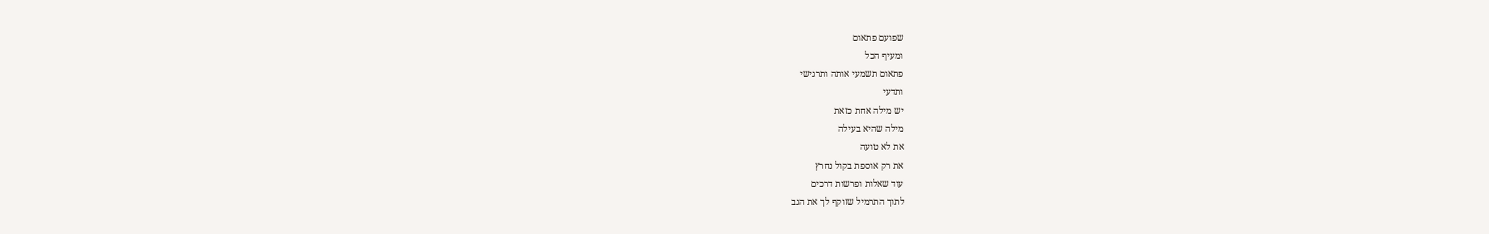שפועם פתאום
ומעיף הכל
פתאום תשמעי אותה ותרגישי
ותדעי
יש מילה אחת כזאת
מילה שהיא בעילה
את לא טועה
את רק אוספת בקול נחרץ
עוד שאלות ופרשות דרכים
לתוך התרמיל שזוקף לך את הגב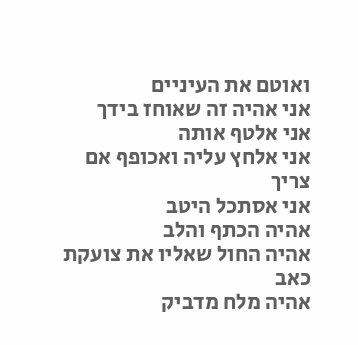ואוטם את העיניים
אני אהיה זה שאוחז בידך
אני אלטף אותה
אני אלחץ עליה ואכופף אם צריך
אני אסתכל היטב
אהיה הכתף והלב
אהיה החול שאליו את צועקת כאב
אהיה מלח מדביק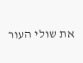את שולי העור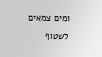ומים צמאים לשטוף